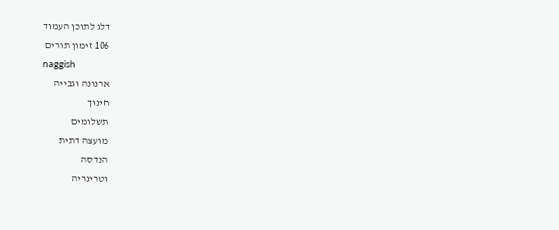דלג לתוכן העמוד
106 זימון תורים
naggish
ארנונה וגבייה
חינוך
תשלומים
מועצה דתית
הנדסה
וטרינריה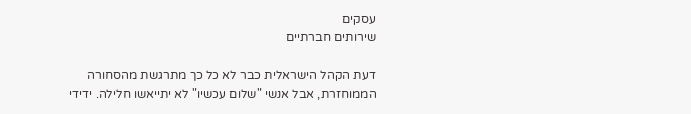עסקים
שירותים חברתיים

דעת הקהל הישראלית כבר לא כל כך מתרגשת מהסחורה הממוחזרת, אבל אנשי "שלום עכשיו" לא יתייאשו חלילה. ידידי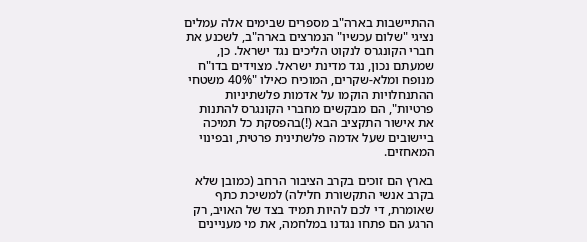ההתיישבות בארה"ב מספרים שבימים אלה עמלים נציגי "שלום עכשיו" הנמרצים בארה"ב, לשכנע את חברי הקונגרס לנקוט הליכים נגד ישראל. כן, שמעתם נכון, נגד מדינת ישראל. מצוידים בדו"ח מנופח ומלא-שקרים, המוכיח כאילו "40% משטחי ההתנחלויות הוקמו על אדמות פלשתיניות פרטיות", הם מבקשים מחברי הקונגרס להתנות את אישור התקציב הבא (!)בהפסקת כל תמיכה ביישובים שעל אדמה פלשתינית פרטית, ובפינוי המאחזים.

בארץ הם זוכים בקרב הציבור הרחב (כמובן שלא בקרב אנשי התקשורת חלילה) למשיכת כתף שאומרת, די לכם להיות תמיד בצד של האויב, רק הרגע הם פתחו נגדנו במלחמה, את מי מעניינים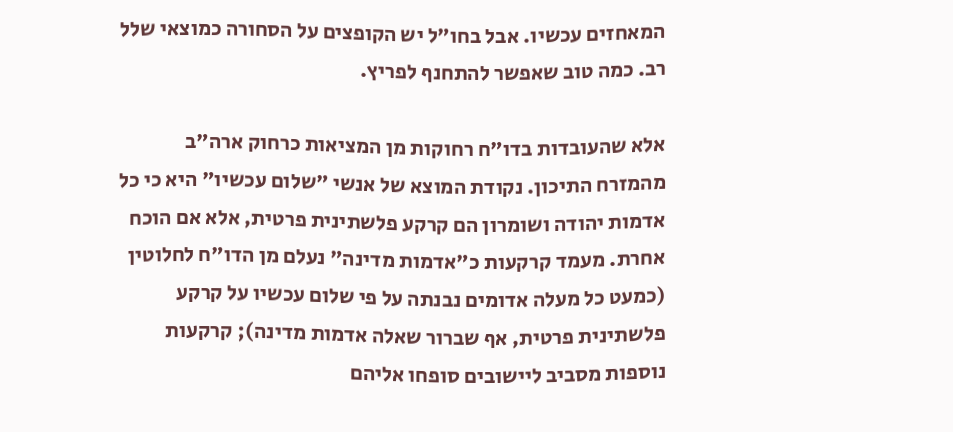המאחזים עכשיו. אבל בחו"ל יש הקופצים על הסחורה כמוצאי שלל רב. כמה טוב שאפשר להתחנף לפריץ.

אלא שהעובדות בדו"ח רחוקות מן המציאות כרחוק ארה"ב מהמזרח התיכון. נקודת המוצא של אנשי "שלום עכשיו" היא כי כל אדמות יהודה ושומרון הם קרקע פלשתינית פרטית, אלא אם הוכח אחרת. מעמד קרקעות כ"אדמות מדינה" נעלם מן הדו"ח לחלוטין (כמעט כל מעלה אדומים נבנתה על פי שלום עכשיו על קרקע פלשתינית פרטית, אף שברור שאלה אדמות מדינה); קרקעות נוספות מסביב ליישובים סופחו אליהם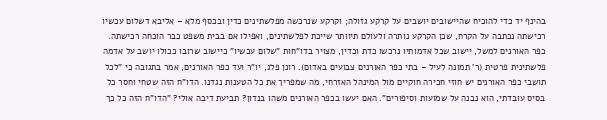בהינף יד כדי להוכיח שהיישובים יושבים על קרקע גזולה; וקרקע שנרכשה מפלשתינים כדין ובכסף מלא – אליבא דשלום עכשיו רכישתה נכתבה על הקרח, שכן הקרקע נותרה ולעולם תיוותר שייכת לפלשתינים, ואפילו אם בבית משפט כבר הוכחה רכישתה. כפר האורנים למשל, יישוב שכל אדמותיו נרכשו כדת וכדין, מצויר בדו"חות "שלום עכשיו" כיישוב שרובו ככולו יושב על אדמה פלשתינית פרטית (ר' תמונה לעיל – בתי כפר האורנים צבועים באדום). רונן פלג, יו"ר ועד כפר האורנים, אמר בתגובה כי "לכל תושבי כפר האורנים יש חוזי חכירה חוקיים מול המינהל האזרחי, מה שמפריך את כל הטענות נגדנו. הדו"ח הזה שטחי וחסר כל בסיס עובדתי, הוא נבנה על שמועות וסיפורים". האם יעשו בכפר האורנים משהו בנדון? תביעת דיבה אולי? "הדו"ח הזה כל כך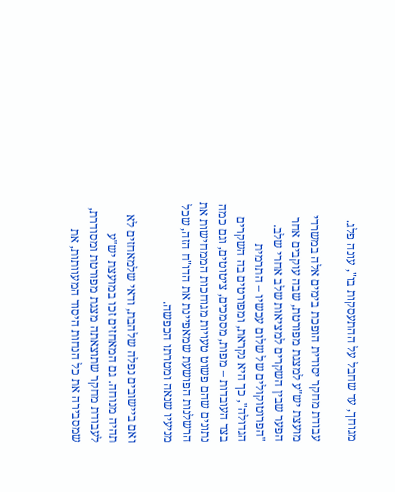מגוחך, עד שחבל על ההתעסקות בו", עונה פלג.

עבודת מחקר יסודית הופכת בימים אלה במשרדי מועצת יש"ע למצגת מפורטת, שבה עוקבים אחר הפער שבין השקרים למציאות שלב אחרי שלב. "הפרוטוקולים של שלום עכשיו – התרמית הגדולה", כך היא נקראת, ומפורטים בה השקרים בצד העובדות – מפות, מסמכים, ציטוטים, וגם כמה נתונים שהם פשוט טעויות מגוחכות הממחישות את הרשלנות הפושעת שמאפיינת את הדו"ח הזה, שכל מניעיו שנאה ומטרתו הכפשה.

ואם ביישובים נפלה שלהבת, ודאי שלמאחזים לא תהיה מנוחה. גם המאחזים זכו במועצת יש"ע לעבודת מחקר שתוצאתה מצגת מפורטת ומסודרת, שמסבירה את כל הנחות היסוד המעוותות, את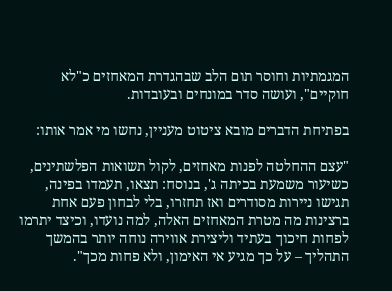המגמתיות וחוסר תום הלב שבהגדרת המאחזים כ"לא חוקיים", ועושה סדר במונחים ובעובדות.

בפתיחת הדברים מובא ציטוט מעניין, נחשו מי אמר אותו:

"עצם ההחלטה לפנות מאחזים, לקול תשואות הפלשתינים, כשיעור משמעת בכיתה ג', בנוסח: תצאו, תעמדו בפינה, תגישו ניירות מסודרים ואז תחזרו, בלי לבחון פעם אחת ברצינות מה מטרת המאחזים האלה, למה נועדו, וכיצד יתרמו לפחות חיכוך בעתיד וליצירת אווירה נוחה יותר בהמשך התהליך – על כך מגיע אי האימון, ולא פחות מכך".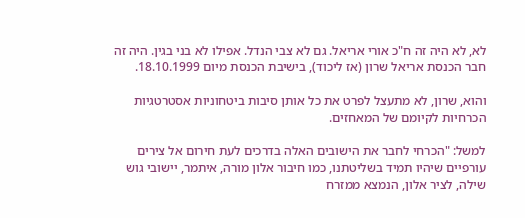לא, לא היה זה ח"כ אורי אריאל. גם לא צבי הנדל. אפילו לא בני בגין. היה זה חבר הכנסת אריאל שרון (אז ליכוד), בישיבת הכנסת מיום 18.10.1999.

והוא, שרון, לא מתעצל לפרט את כל אותן סיבות ביטחוניות אסטרטגיות הכרחיות לקיומם של המאחזים.

למשל: "הכרחי לחבר את הישובים האלה בדרכים לעת חירום אל צירים עורפיים שיהיו תמיד בשליטתנו, כמו חיבור אלון מורה, איתמר, יישובי גוש שילה, לציר אלון, הנמצא ממזרח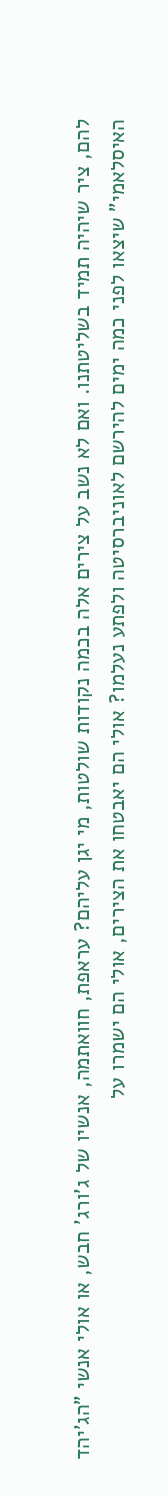להם, ציר שיהיה תמיד בשליטתנו. ואם לא נשב על צירים אלה בכמה נקודות שולטות, מי יגן עליהם? עראפת, חוואתמה, אנשיו של ג'ורג' חבש, או אולי אנשי "הג'יהד האיסלאמי" שיצאו לפני כמה ימים להירשם לאוניברסיטה ולפתע נעלמו? אולי הם יאבטחו את הצירים, אולי הם ישמרו על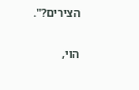הצירים?".

הוי,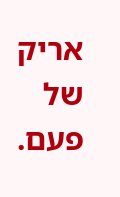אריק של פעם.